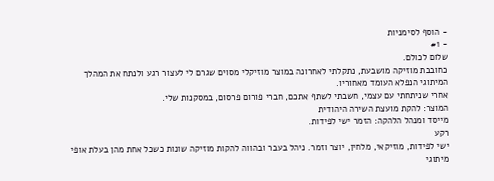- הוסף לסימניות
- #1
שלום לכולם.
כחובבת מוזיקה מושבעת, נתקלתי לאחרונה במוצר מוזיקלי מסוים שגרם לי לעצור רגע ולנתח את המהלך המיתוגי הנפלא העומד מאחוריו.
אחרי שניתחתי עם עצמי, חשבתי לשתף אתכם, חברי פורום פרסום, במסקנות שלי.
המוצר: להקת מועצת השירה היהודית
מייסד ומנהל הלהקה: הזמר ישי לפידות.
רקע
ישי לפידות, מוזיקאי, מלחין, יוצר וזמר. ניהל בעבר ובהווה להקות מוזיקה שונות כשכל אחת מהן בעלת אופי מיתוגי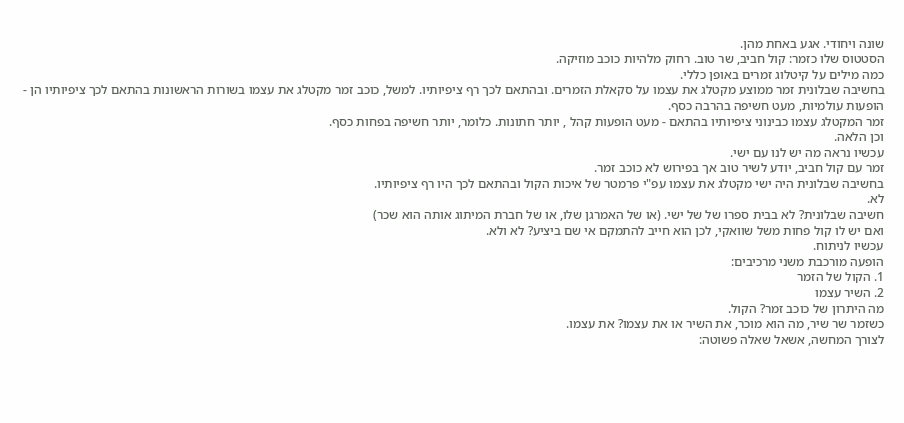שונה ויחודי. אגע באחת מהן.
הסטטוס שלו כזמר: קול חביב, שר טוב. רחוק מלהיות כוכב מוזיקה.
כמה מילים על קיטלוג זמרים באופן כללי.
בחשיבה שבלונית זמר ממוצע מקטלג את עצמו על סקאלת הזמרים. ובהתאם לכך רף ציפיותיו. למשל, כוכב זמר מקטלג את עצמו בשורות הראשונות בהתאם לכך ציפיותיו הן - הופעות עולמיות, מעט חשיפה בהרבה כסף.
זמר המקטלג עצמו כבינוני ציפיותיו בהתאם - מעט הופעות קהל , יותר חתונות. כלומר, יותר חשיפה בפחות כסף.
וכן הלאה.
עכשיו נראה מה יש לנו עם ישי.
זמר עם קול חביב, יודע לשיר טוב אך בפירוש לא כוכב זמר.
בחשיבה שבלונית היה ישי מקטלג את עצמו עפ"י פרמטר של איכות הקול ובהתאם לכך היו רף ציפיותיו.
לא.
חשיבה שבלונית? לא בבית ספרו של של ישי. (או של האמרגן שלו, או של חברת המיתוג אותה הוא שכר)
ואם יש לו קול פחות משל שוואקי, לכן הוא חייב להתמקם אי שם ביציע? לא ולא.
עכשיו לניתוח.
הופעה מורכבת משני מרכיבים:
1. הקול של הזמר
2. השיר עצמו
מה היתרון של כוכב זמר? הקול.
כשזמר שר שיר, מה הוא מוכר, את השיר או את עצמו? את עצמו.
לצורך המחשה, אשאל שאלה פשוטה: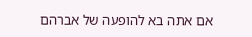אם אתה בא להופעה של אברהם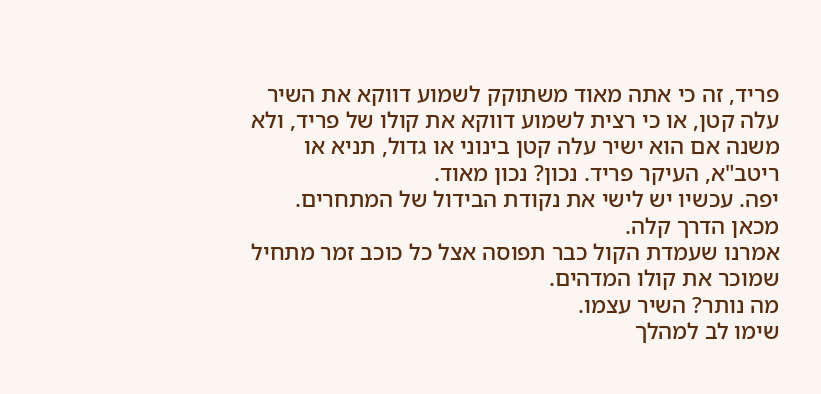פריד, זה כי אתה מאוד משתוקק לשמוע דווקא את השיר עלה קטן, או כי רצית לשמוע דווקא את קולו של פריד, ולא משנה אם הוא ישיר עלה קטן בינוני או גדול, תניא או ריטב"א, העיקר פריד. נכון? נכון מאוד.
יפה. עכשיו יש לישי את נקודת הבידול של המתחרים.
מכאן הדרך קלה.
אמרנו שעמדת הקול כבר תפוסה אצל כל כוכב זמר מתחיל שמוכר את קולו המדהים.
מה נותר? השיר עצמו.
שימו לב למהלך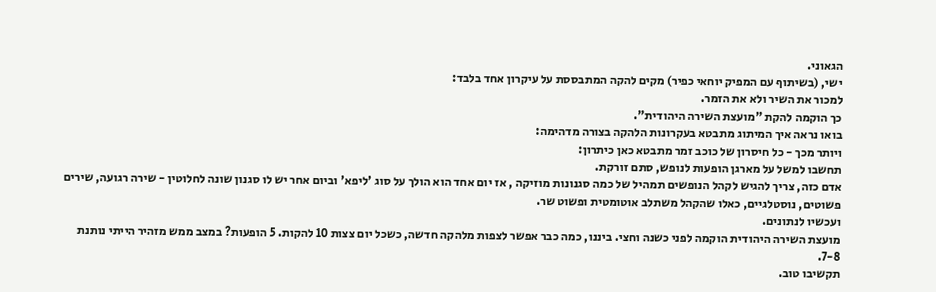הגאוני.
ישי, (בשיתוף עם המפיק יוחאי כפיר) מקים להקה המתבססת על עיקרון אחד בלבד:
למכור את השיר ולא את הזמר.
כך הוקמה להקת "מועצת השירה היהודית".
בואו נראה איך המיתוג מתבטא בעקרונות הלהקה בצורה מדהימה:
ויותר מכך - כל חיסרון של כוכב זמר מתבטא כאן כיתרון:
תחשבו למשל על מארגן הופעות לנופש, סתם זורקת.
אדם כזה, צריך להגיש לקהל הנופשים תמהיל של כמה סגנונות מוזיקה , אז יום אחד הוא הולך על סוג 'ליפא' וביום אחר יש לו סגנון שונה לחלוטין - שירה רגועה, שירים פשוטים, נוסטלגיים, כאלו שהקהל משתלב אוטומטית ופשוט שר.
ועכשיו לנתונים.
מועצת השירה היהודית הוקמה לפני כשנה וחצי. ביננו, כמה כבר אפשר לצפות מלהקה חדשה, כשכל יום צצות 10 להקות. 5 הופעות? במצב ממש מזהיר הייתי נותנת 7-8.
תקשיבו טוב.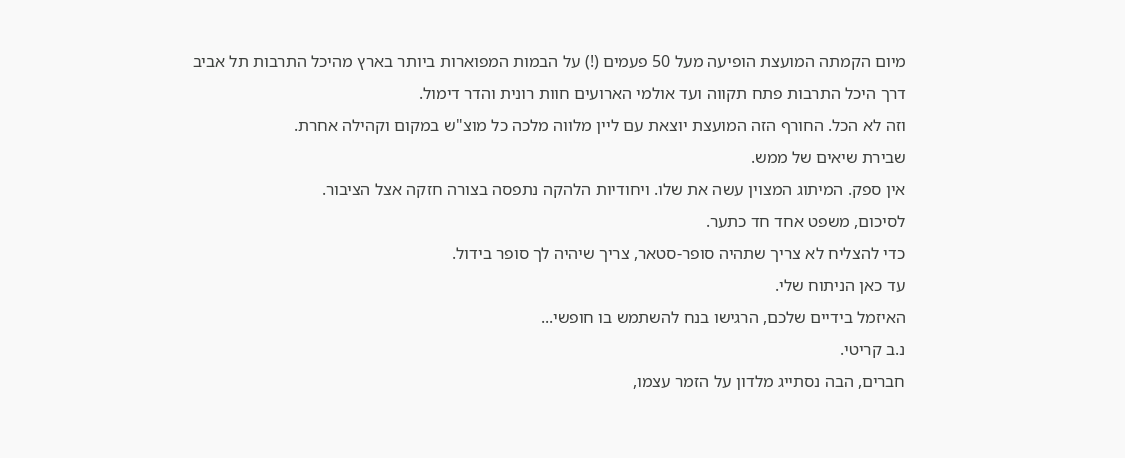מיום הקמתה המועצת הופיעה מעל 50 פעמים (!) על הבמות המפוארות ביותר בארץ מהיכל התרבות תל אביב דרך היכל התרבות פתח תקווה ועד אולמי הארועים חוות רונית והדר דימול.
וזה לא הכל. החורף הזה המועצת יוצאת עם ליין מלווה מלכה כל מוצ"ש במקום וקהילה אחרת.
שבירת שיאים של ממש.
אין ספק. המיתוג המצוין עשה את שלו. ויחודיות הלהקה נתפסה בצורה חזקה אצל הציבור.
לסיכום, משפט אחד חד כתער.
כדי להצליח לא צריך שתהיה סופר-סטאר, צריך שיהיה לך סופר בידול.
עד כאן הניתוח שלי.
האיזמל בידיים שלכם, הרגישו בנח להשתמש בו חופשי...
נ.ב קריטי.
חברים, הבה נסתייג מלדון על הזמר עצמו,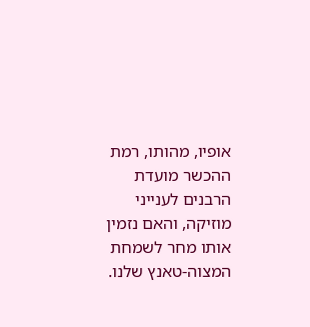אופיו, מהותו, רמת ההכשר מועדת הרבנים לענייני מוזיקה, והאם נזמין אותו מחר לשמחת המצוה-טאנץ שלנו.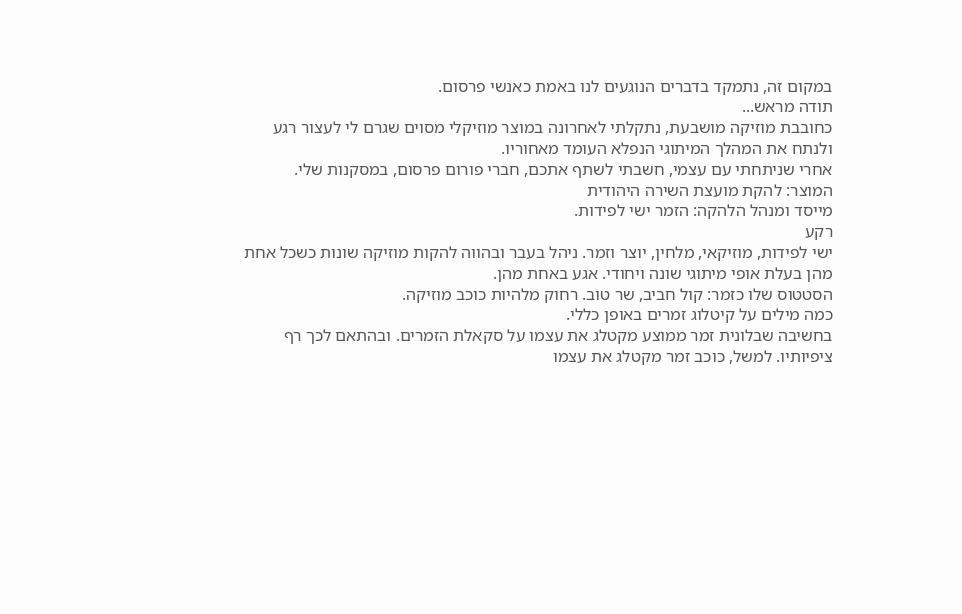במקום זה, נתמקד בדברים הנוגעים לנו באמת כאנשי פרסום.
תודה מראש...
כחובבת מוזיקה מושבעת, נתקלתי לאחרונה במוצר מוזיקלי מסוים שגרם לי לעצור רגע ולנתח את המהלך המיתוגי הנפלא העומד מאחוריו.
אחרי שניתחתי עם עצמי, חשבתי לשתף אתכם, חברי פורום פרסום, במסקנות שלי.
המוצר: להקת מועצת השירה היהודית
מייסד ומנהל הלהקה: הזמר ישי לפידות.
רקע
ישי לפידות, מוזיקאי, מלחין, יוצר וזמר. ניהל בעבר ובהווה להקות מוזיקה שונות כשכל אחת מהן בעלת אופי מיתוגי שונה ויחודי. אגע באחת מהן.
הסטטוס שלו כזמר: קול חביב, שר טוב. רחוק מלהיות כוכב מוזיקה.
כמה מילים על קיטלוג זמרים באופן כללי.
בחשיבה שבלונית זמר ממוצע מקטלג את עצמו על סקאלת הזמרים. ובהתאם לכך רף ציפיותיו. למשל, כוכב זמר מקטלג את עצמו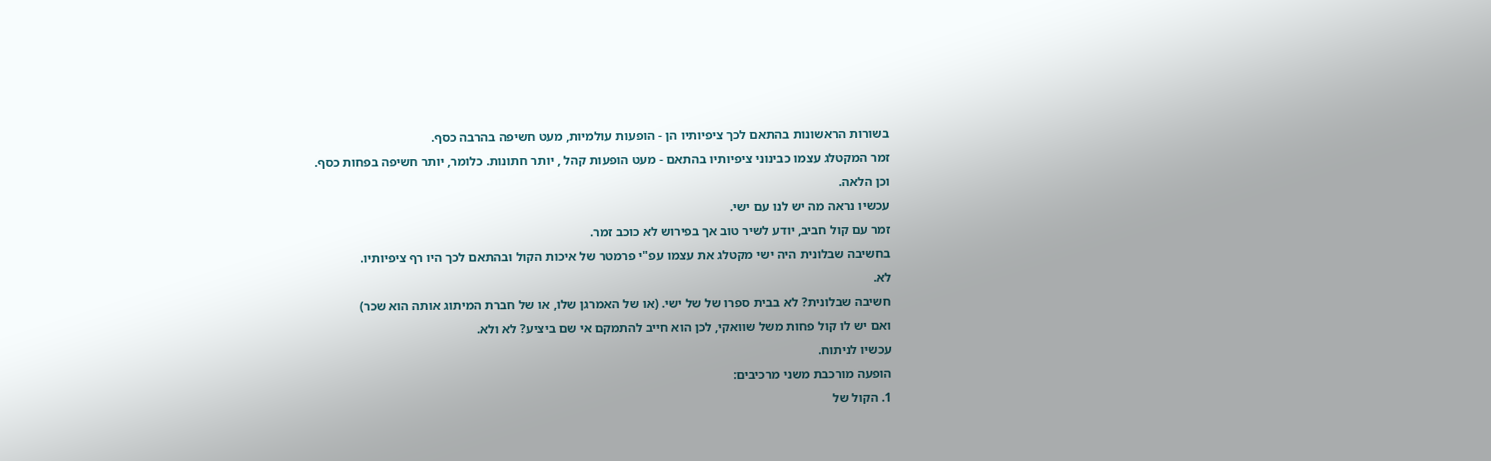בשורות הראשונות בהתאם לכך ציפיותיו הן - הופעות עולמיות, מעט חשיפה בהרבה כסף.
זמר המקטלג עצמו כבינוני ציפיותיו בהתאם - מעט הופעות קהל , יותר חתונות. כלומר, יותר חשיפה בפחות כסף.
וכן הלאה.
עכשיו נראה מה יש לנו עם ישי.
זמר עם קול חביב, יודע לשיר טוב אך בפירוש לא כוכב זמר.
בחשיבה שבלונית היה ישי מקטלג את עצמו עפ"י פרמטר של איכות הקול ובהתאם לכך היו רף ציפיותיו.
לא.
חשיבה שבלונית? לא בבית ספרו של של ישי. (או של האמרגן שלו, או של חברת המיתוג אותה הוא שכר)
ואם יש לו קול פחות משל שוואקי, לכן הוא חייב להתמקם אי שם ביציע? לא ולא.
עכשיו לניתוח.
הופעה מורכבת משני מרכיבים:
1. הקול של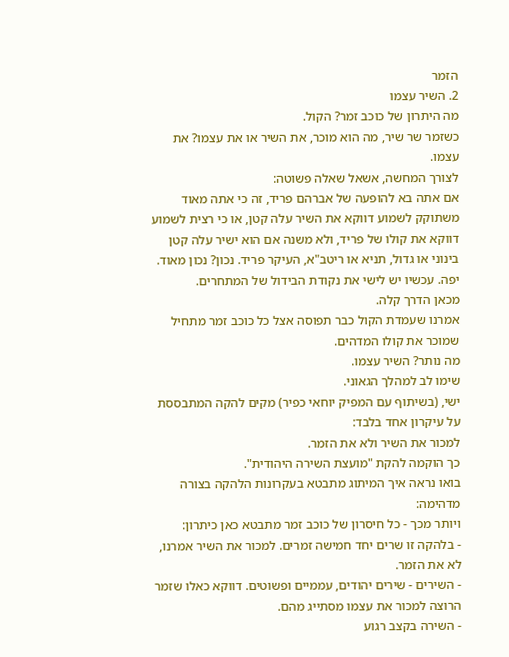הזמר
2. השיר עצמו
מה היתרון של כוכב זמר? הקול.
כשזמר שר שיר, מה הוא מוכר, את השיר או את עצמו? את עצמו.
לצורך המחשה, אשאל שאלה פשוטה:
אם אתה בא להופעה של אברהם פריד, זה כי אתה מאוד משתוקק לשמוע דווקא את השיר עלה קטן, או כי רצית לשמוע דווקא את קולו של פריד, ולא משנה אם הוא ישיר עלה קטן בינוני או גדול, תניא או ריטב"א, העיקר פריד. נכון? נכון מאוד.
יפה. עכשיו יש לישי את נקודת הבידול של המתחרים.
מכאן הדרך קלה.
אמרנו שעמדת הקול כבר תפוסה אצל כל כוכב זמר מתחיל שמוכר את קולו המדהים.
מה נותר? השיר עצמו.
שימו לב למהלך הגאוני.
ישי, (בשיתוף עם המפיק יוחאי כפיר) מקים להקה המתבססת על עיקרון אחד בלבד:
למכור את השיר ולא את הזמר.
כך הוקמה להקת "מועצת השירה היהודית".
בואו נראה איך המיתוג מתבטא בעקרונות הלהקה בצורה מדהימה:
ויותר מכך - כל חיסרון של כוכב זמר מתבטא כאן כיתרון:
- בלהקה זו שרים יחד חמישה זמרים. למכור את השיר אמרנו, לא את הזמר.
- השירים - שירים יהודים, עממיים ופשוטים. דווקא כאלו שזמר הרוצה למכור את עצמו מסתייג מהם.
- השירה בקצב רגוע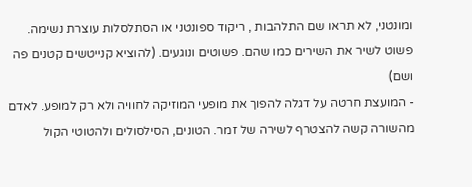ומונטני, לא תראו שם התלהבות , ריקוד ספונטני או הסתלסלות עוצרת נשימה. פשוט לשיר את השירים כמו שהם. פשוטים ונוגעים. (להוציא קנייטשים קטנים פה ושם)
- המועצת חרטה על דגלה להפוך את מופעי המוזיקה לחוויה ולא רק למופע. לאדם מהשורה קשה להצטרף לשירה של זמר. הטונים, הסילסולים ולהטוטי הקול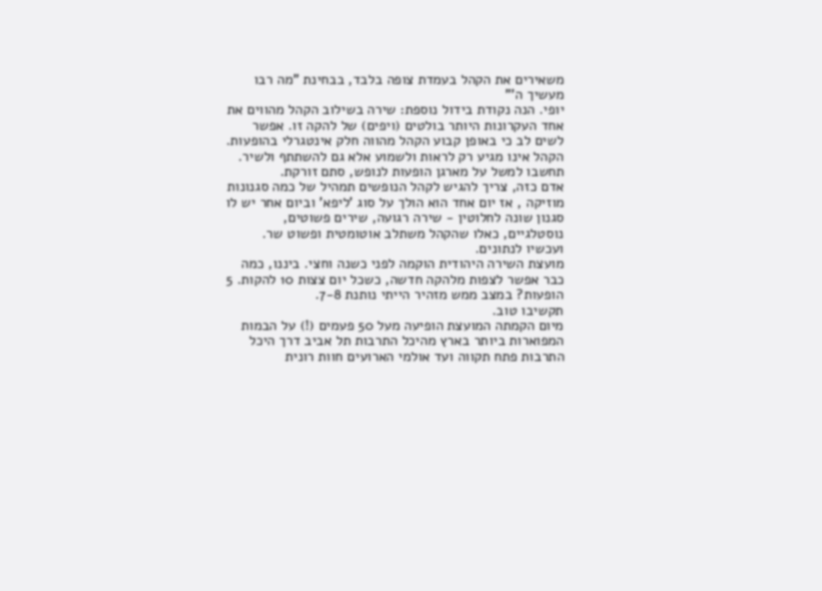משאירים את הקהל בעמדת צופה בלבד, בבחינת "מה רבו מעשיך ה'"
יופי. הנה נקודת בידול נוספת: שירה בשילוב הקהל מהווים את אחד העקרונות היותר בולטים (ויפים) של להקה זו. אפשר לשים לב כי באופן קבוע הקהל מהווה חלק אינטגרלי בהופעות. הקהל אינו מגיע רק לראות ולשמוע אלא גם להשתתף ולשיר.
תחשבו למשל על מארגן הופעות לנופש, סתם זורקת.
אדם כזה, צריך להגיש לקהל הנופשים תמהיל של כמה סגנונות מוזיקה , אז יום אחד הוא הולך על סוג 'ליפא' וביום אחר יש לו סגנון שונה לחלוטין - שירה רגועה, שירים פשוטים, נוסטלגיים, כאלו שהקהל משתלב אוטומטית ופשוט שר.
ועכשיו לנתונים.
מועצת השירה היהודית הוקמה לפני כשנה וחצי. ביננו, כמה כבר אפשר לצפות מלהקה חדשה, כשכל יום צצות 10 להקות. 5 הופעות? במצב ממש מזהיר הייתי נותנת 7-8.
תקשיבו טוב.
מיום הקמתה המועצת הופיעה מעל 50 פעמים (!) על הבמות המפוארות ביותר בארץ מהיכל התרבות תל אביב דרך היכל התרבות פתח תקווה ועד אולמי הארועים חוות רונית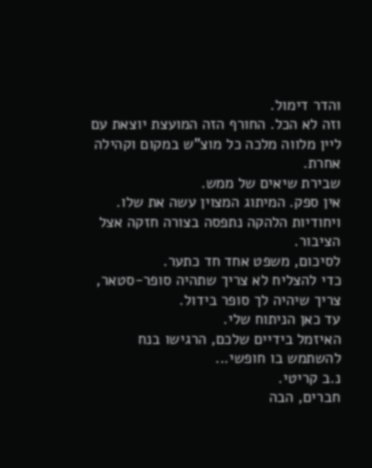והדר דימול.
וזה לא הכל. החורף הזה המועצת יוצאת עם ליין מלווה מלכה כל מוצ"ש במקום וקהילה אחרת.
שבירת שיאים של ממש.
אין ספק. המיתוג המצוין עשה את שלו. ויחודיות הלהקה נתפסה בצורה חזקה אצל הציבור.
לסיכום, משפט אחד חד כתער.
כדי להצליח לא צריך שתהיה סופר-סטאר, צריך שיהיה לך סופר בידול.
עד כאן הניתוח שלי.
האיזמל בידיים שלכם, הרגישו בנח להשתמש בו חופשי...
נ.ב קריטי.
חברים, הבה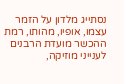נסתייג מלדון על הזמר עצמו, אופיו, מהותו, רמת ההכשר מועדת הרבנים לענייני מוזיקה,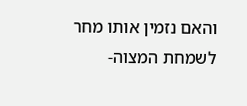והאם נזמין אותו מחר לשמחת המצוה-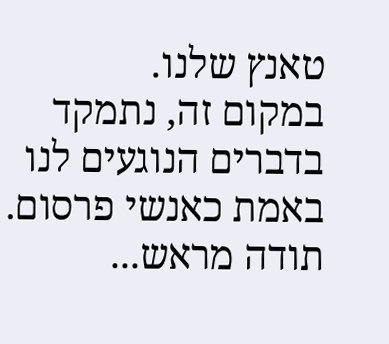טאנץ שלנו.
במקום זה, נתמקד בדברים הנוגעים לנו באמת כאנשי פרסום.
תודה מראש...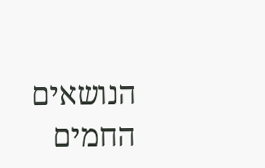הנושאים החמים